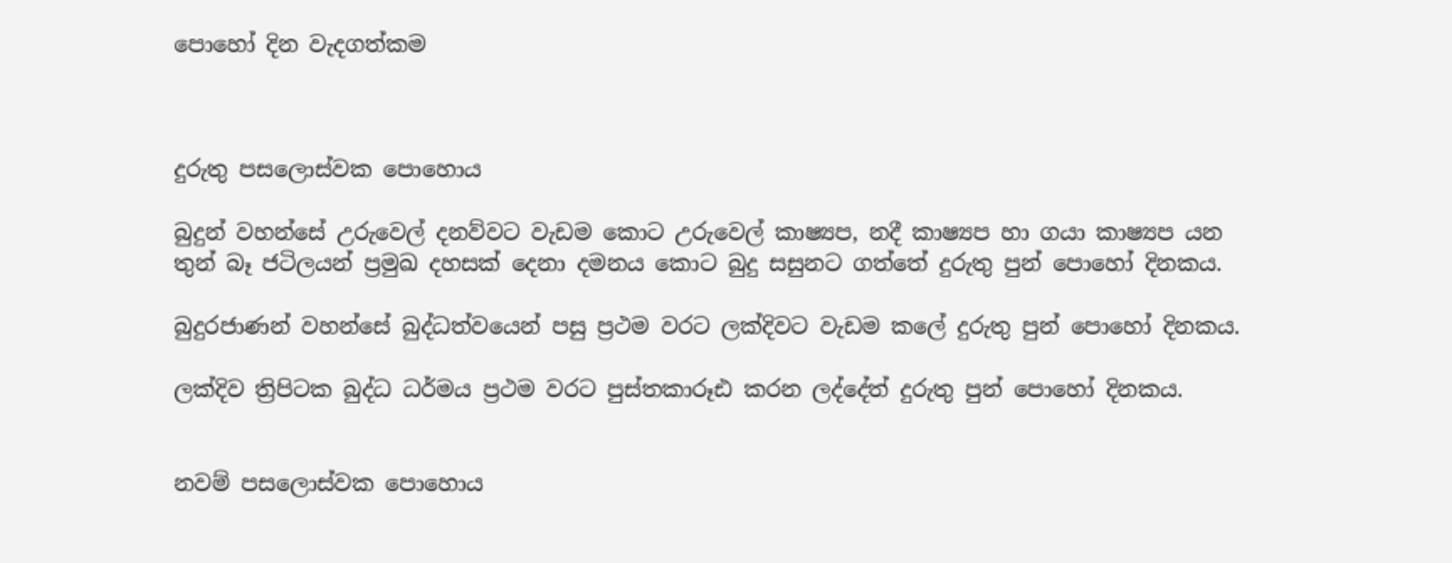පොහෝ දින වැදගත්කම



දුරුතු පසලොස්වක පොහොය

බුදුන් වහන්සේ උරුවෙල් දනව්වට වැඩම කොට උරුවෙල් කාෂ්‍යප, නදී කාෂ්‍යප හා ගයා කාෂ්‍යප යන තුන් බෑ ජටිලයන් ප්‍රමුඛ දහසක් දෙනා දමනය කොට බුදු සසුනට ගත්තේ දුරුතු පුන් පොහෝ දිනකය.

බුදුරජාණන් වහන්සේ බුද්ධත්වයෙන් පසු ප්‍රථම වරට ලක්දිවට වැඩම කලේ දුරුතු පුන් පොහෝ දිනකය.

ලක්දිව ත්‍රිපිටක බුද්ධ ධර්මය ප්‍රථම වරට පුස්තකාරූඪ කරන ලද්දේත් දුරුතු පුන් පොහෝ දිනකය.


නවම් පසලොස්වක පොහොය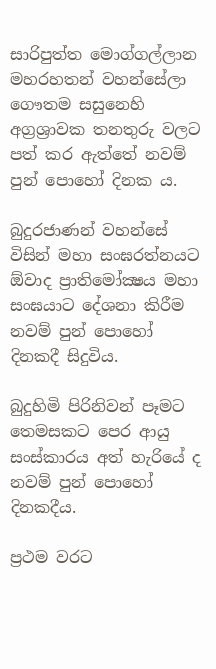සාරිපුත්ත මොග්ගල්ලාන මහරහතන් වහන්සේලා ගෞතම සසුනෙහි අග්‍රශ්‍රාවක තනතුරු වලට පත් කර ඇත්තේ නවම් පුන් පොහෝ දිනක ය.

බුදුරජාණන් වහන්සේ විසින් මහා සංඝරත්නයට ඕවාද ප්‍රාතිමෝක්‍ෂය මහා සංඝයාට දේශනා කිරීම නවම් පුන් පොහෝ දිනකදී සිදුවිය.

බුදුහිමි පිරිනිවන් පෑමට තෙමසකට පෙර ආයු සංස්‌කාරය අත් හැරියේ ද නවම් පුන් පොහෝ දිනකදීය.

ප්‍රථම වරට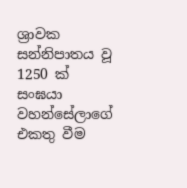ශ්‍රාවක සන්නිපාතය වූ 1250 ක් සංඝයා වහන්සේලාගේ එකතු වීම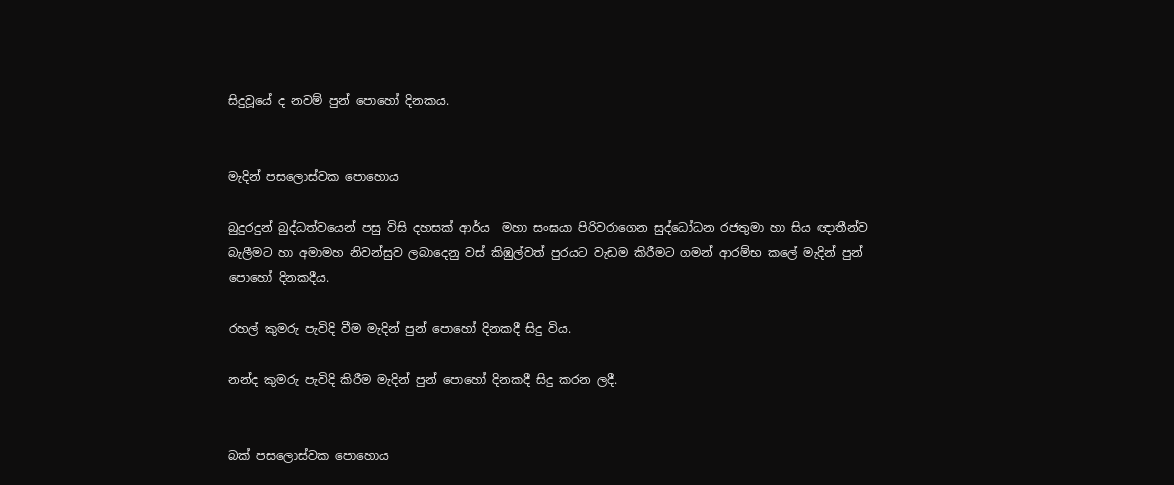සිදුවූයේ ද නවම් පුන් පොහෝ දිනකය.


මැදින් පසලොස්වක පොහොය

බුදුරදුන් බුද්ධත්ව‍යෙන් පසු විසි දහසක් ආර්ය  මහා සංඝයා පිරිවරාගෙන සුද්ධෝධන රජතුමා හා සිය ඥාතීන්ව බැලීමට හා අමාමහ නිවන්සුව ලබාදෙනු වස් කිඹුල්වත් පුරයට වැඩම කිරීමට ගමන් ආරම්භ කලේ මැදින් පුන් පොහෝ දිනකදීය.

රහල් කුමරු පැවිදි වීම මැදින් පුන් පොහෝ දිනකදී සිදු විය.

නන්ද කුමරු පැවිදි කිරීම මැදින් පුන් පොහෝ දිනකදී සිදු කරන ලදී.


බක් පසලොස්වක පොහොය‍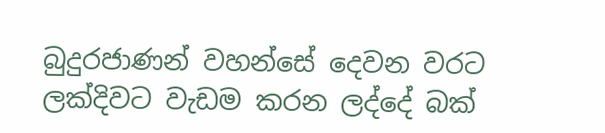බුදුරජාණන් වහන්සේ දෙවන වරට ලක්දිවට වැඩම කරන ලද්දේ බක්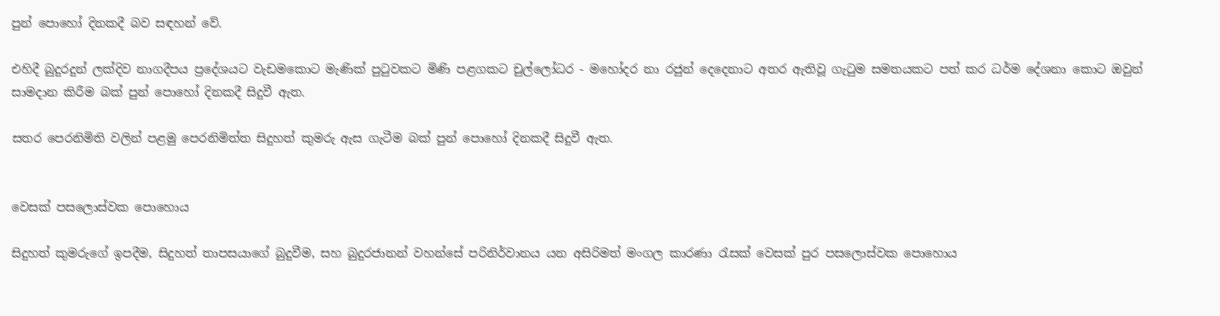පුන් පොහෝ දිනකදී බව සඳහන් වේ.

එහිදී බුදුරදුන් ලක්දිව නාගදීපය ප්‍රදේශයට වැඩමකොට මැණික් පුටුවකට මිණි පළගකට චුල්ලෝධර - මහෝදර නා රජුන් දෙදෙනාට අතර ඇතිවූ ගැටුම සමතයකට පත් කර ධර්ම දේශනා කොට ඔවුන් සාමදාන කිරීම බක් පුන් පොහෝ දිනකදී සිදුවී ඇත.

සතර පෙරනිමිති වලින් පළමු පෙරනිමිත්ත සිදුහත් කුමරු ඇස ගැටීම බක් පුන් පොහෝ දිනකදී සිදුවී ඇත.


වෙසක් පසලොස්වක පොහොය‍

සිදුහත් කුමරුගේ ඉපදීම, සිදුහත් තාපසයාගේ බුදුවීම, සහ බුදුරජානන් වහන්සේ පරිනිර්වානය යන අසිරිමත් මංගල කාරණා රැසක් වෙසක් පුර පසලොස්වක පොහොය‍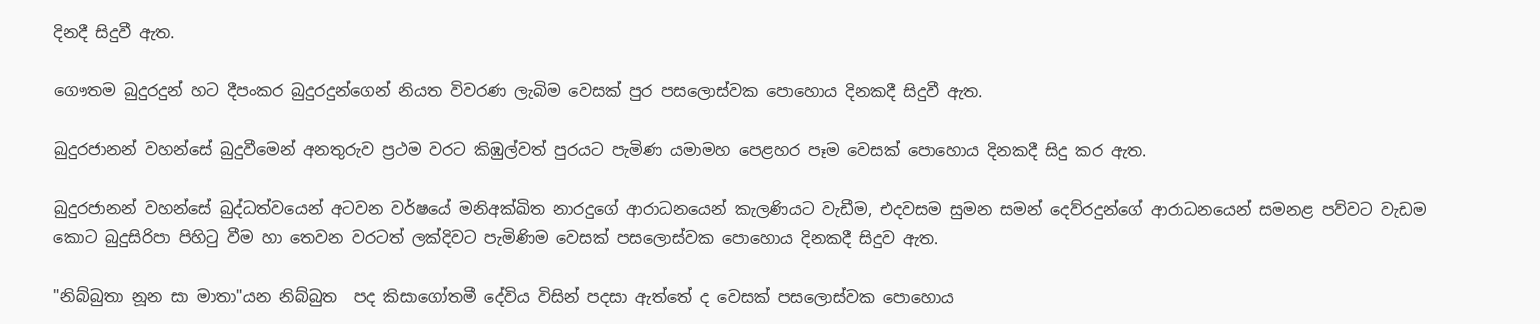දිනදී සිදුවී ඇත.

ගෞතම බුදුරදුන් හට දීපංකර බුදුරදුන්ගෙන් නියත විවරණ ලැබිම වෙසක් පුර පසලොස්වක පොහොය‍ දිනකදී සිදුවී ඇත.

බුදුරජානන් වහන්සේ බුදුවීමෙන් අනතුරුව ප්‍රථම වරට කිඹුල්වත් පුරයට පැමිණ යමාමහ පෙළහර පෑම වෙසක් පොහොය දිනකදී සිදු කර ඇත.

බුදුරජානන් වහන්සේ බුද්ධත්වයෙන් අටවන වර්ෂයේ මනිඅක්ඛිත නාරදුගේ ආරාධනයෙන් කැලණියට වැඩීම, එදවසම සුමන සමන් දෙව්රදුන්ගේ ආරාධනයෙන් සමනළ පව්වට වැඩම කොට බුදුසිරිපා පිහිටු වීම හා තෙවන වරටත් ලක්දිවට පැමිණිම වෙසක් පසලොස්වක පොහොය‍ දිනකදී සිදුව ඇත.

"නිබ්බුතා නූන සා මාතා"යන නිබ්බුත  පද කිසාගෝතමී දේවිය විසින් පදසා ඇත්තේ ද වෙසක් පසලොස්වක පොහොය‍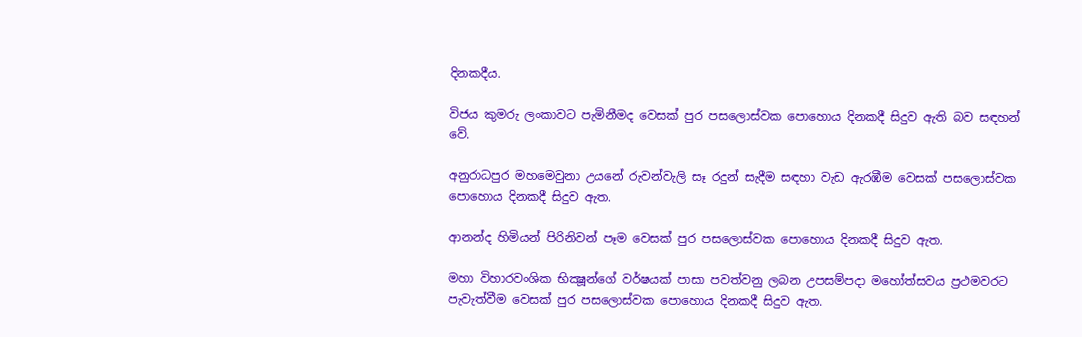දිනකදීය.

විජය කුමරු ලංකාවට පැමිනීමද වෙසක් පුර පසලොස්වක පොහොය‍ දිනකදී සිදුව ඇති බව සඳහන් වේ.

අනුරාධපුර මහමෙවුනා උයනේ රුවන්වැලි සෑ රදුන් සැදීම සඳහා වැඩ ඇරඹීම වෙසක් පසලොස්වක පොහොය‍ දිනකදී සිදුව ඇත.

ආනන්ද හිමියන් පිරිනිවන් පෑම වෙසක් පුර පසලොස්වක පොහොය‍ දිනකදී සිදුව ඇත.

මහා විහාරවංශික භික්‍ෂූන්ගේ වර්ෂයක් පාසා පවත්වනු ලබන උපසම්පදා මහෝත්සවය ප්‍රථමවරට පැවැත්වීම වෙසක් පුර පසලොස්වක පොහොය‍ දිනකදී සිදුව ඇත.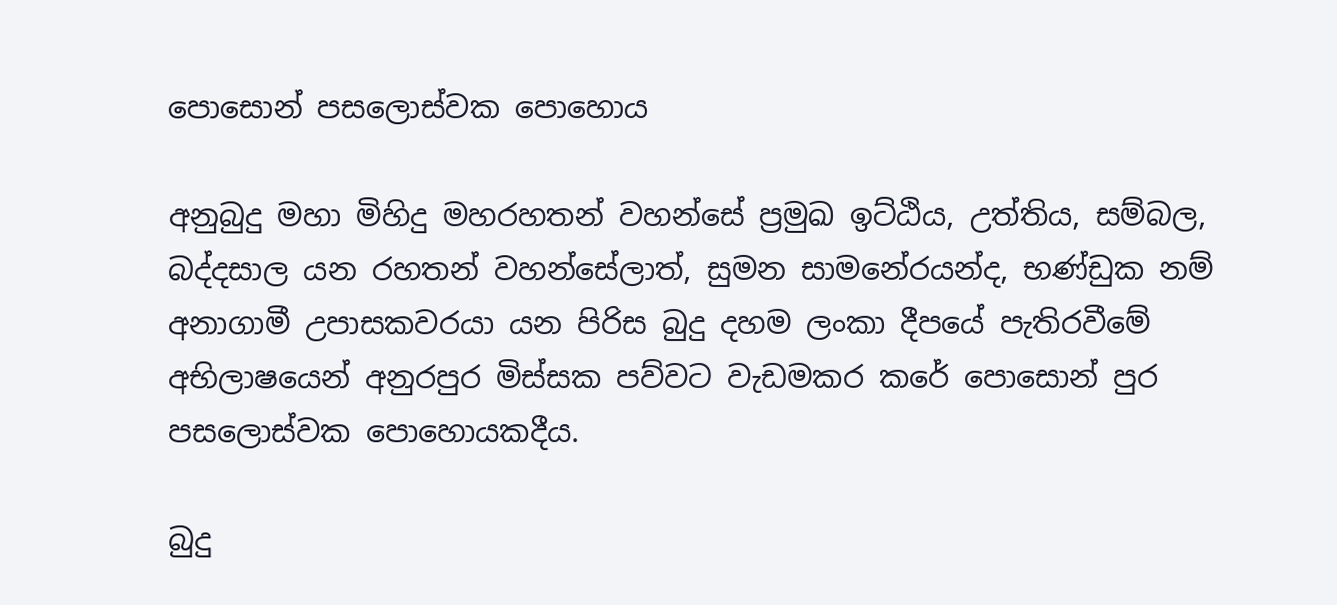පොසොන් පසලොස්වක පොහොය‍

අනුබුදු මහා මිහිදු මහරහතන් වහන්සේ ප්‍රමුඛ ඉට්ඨිය, උත්තිය, සම්බල, බද්දසාල යන රහතන් වහන්සේලාත්, සුමන සාමනේරයන්ද, භණ්ඩුක නම් අනාගාමී උපාසකවරයා යන පිරිස බුදු දහම ලංකා දීපයේ පැතිරවීමේ අභිලාෂයෙන් අනුරපුර මිස්සක පව්වට වැඩමකර කරේ පොසොන් පුර පසලොස්වක පොහොය‍කදීය.

බුදු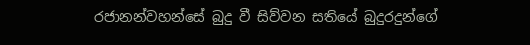රජානන්වහන්සේ බුදු වී සිව්වන සතියේ බුදුරදුන්ගේ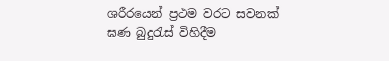ශරීරයෙන් ප්‍රථම වරට සවනක් ඝණ බුදුරැස් විහිදීම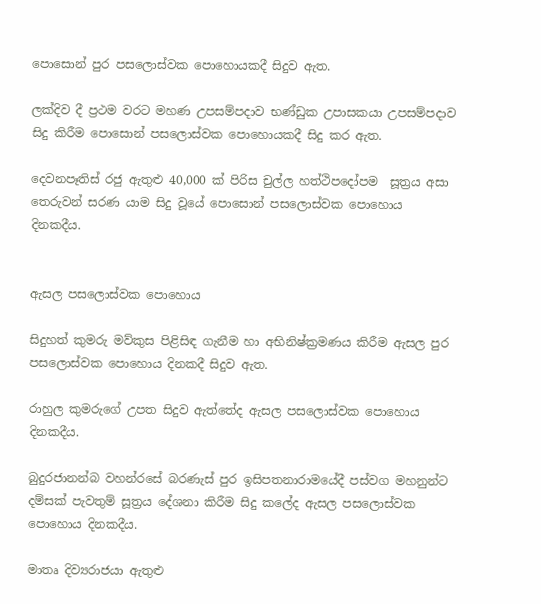පොසොන් පුර පසලොස්වක පොහොය‍කදී සිදුව ඇත.

ලක්දිව දී ප්‍රථම වරට මහණ උපසම්පදාව භණ්ඩුක උපාසකයා උපසම්පදාව සිදු කිරීම පොසොන් පසලොස්වක පොහොය‍කදී සිදු කර ඇත.

දෙවනපෑතිස් රජු ඇතුළු 40,000 ක් පිරිස චුල්ල හත්ථිපදෝපම  සූත්‍රය අසා තෙරුවන් සරණ යාම සිදු වූයේ පොසොන් පසලොස්වක පොහොය‍ දිනකදීය.


ඇසල පසලොස්වක පොහොය‍

සිදුහත් කුමරු මව්කුස පිළිසිඳ ගැනීම හා අභිනිෂ්ක්‍රමණය කිරීම ඇසල පුර පසලොස්වක පොහොය දිනකදී සිදුව ඇත.

රාහුල කුමරුගේ උපත සිදුව ඇත්තේද ඇසල පසලොස්වක පොහොය දිනකදීය.

බුදුරජානන්බ වහන්රසේ බරණැස් පුර ඉසිපතනාරාමයේදී පස්වග මහනුන්ට දම්සක් පැවතුම් සූත්‍රය දේශනා කිරීම සිදු කලේද ඇසල පසලොස්වක පොහොය දිනකදීය.

මාතෘ දිව්‍යරාජයා ඇතුළු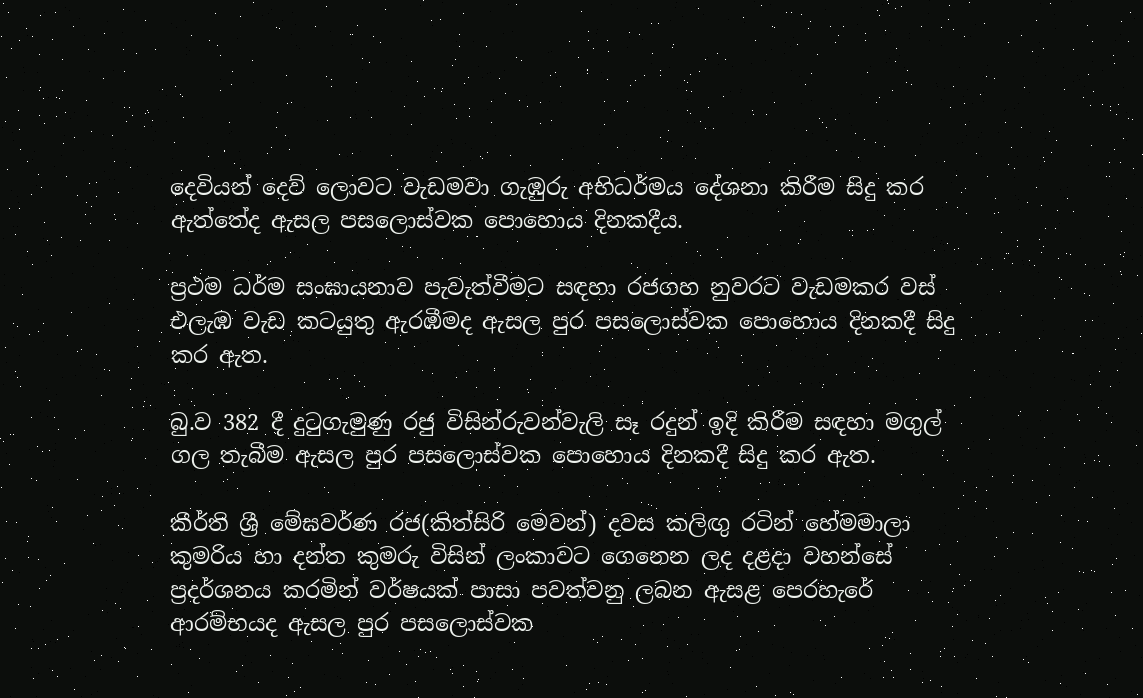දෙවියන් දෙව් ලොවට වැඩමවා ගැඹුරු අභිධර්මය දේශනා කිරීම සිදු කර ඇත්තේද ඇසල පසලොස්වක පොහොය දිනකදීය.

ප්‍රථම ධර්ම සංඝායනාව පැවැත්වීමට සඳහා රජගහ නුවරට වැඩමකර වස් එලැඹ වැඩ කටයුතු ඇරඹීමද ඇසල පුර පසලොස්වක පොහොය දිනකදී සිදු කර ඇත.

බු.ව 382 දී දුටුගැමුණු රජු විසින්රුවන්වැලි සෑ රදුන් ඉදි කිරීම සඳහා මගුල් ගල තැබීම ඇසල පුර පසලොස්වක පොහොය දිනකදී සිදු කර ඇත.

කීර්ති ශ්‍රී මේඝවර්ණ රජ(කිත්සිරි මෙවන්) දවස කලිඟු රටින් හේමමාලා කුමරිය හා දන්ත කුමරු විසින් ලංකාවට ගෙනෙන ලද දළදා වහන්සේ ප්‍රදර්ශනය කරමින් වර්ෂයක් පාසා පවත්වනු ලබන ඇසළ පෙරහැරේ ආරම්භයද ඇසල පුර පසලොස්වක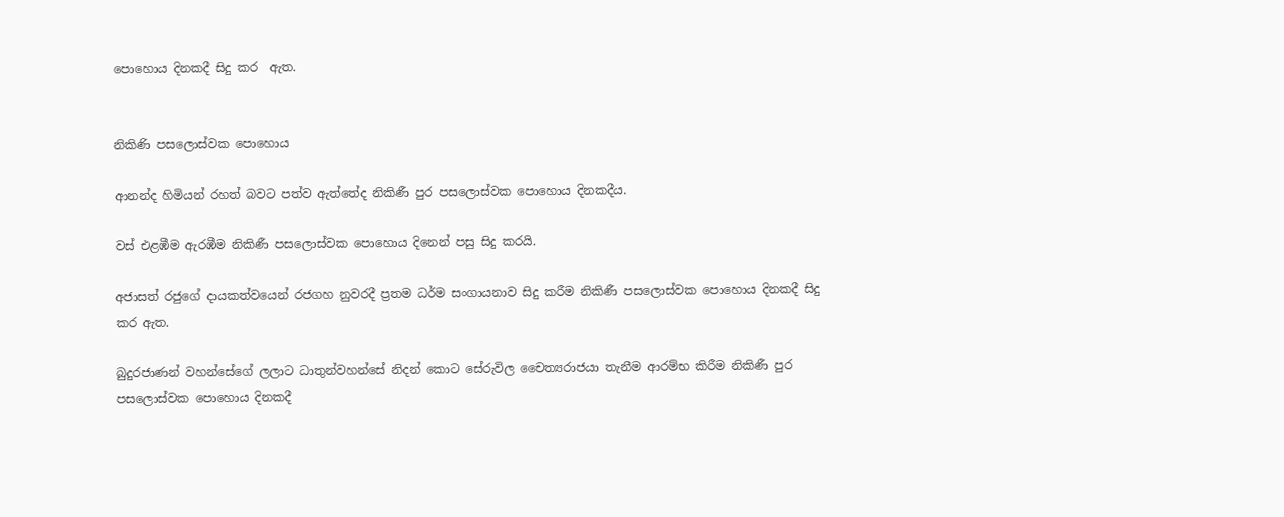පොහොය දිනකදී සිදු කර  ඇත.


නිකිණි පසලොස්වක පොහොය‍

ආනන්ද හිමියන් රහත් බවට පත්ව ඇත්තේද නිකිණී පුර පසලොස්වක පොහොය දිනකදීය.

වස් එළඹීම ඇරඹීම නිකිණී පසලොස්වක පොහොය දිනෙන් පසු සිදු කරයි.

අජාසත් රජුගේ දායකත්වයෙන් රජගහ නුවරදී ප්‍රතම ධර්ම සංගායනාව සිදු කරීම නිකිණී පසලොස්වක පොහොය දිනකදී සිදු කර ඇත.

බුදුරජාණන් වහන්සේගේ ලලාට ධාතුන්වහන්සේ නිදන් කොට සේරුවිල චෛත්‍යරාජයා තැනීම ආරම්භ කිරීම නිකිණී පුර පසලොස්වක පොහොය දිනකදී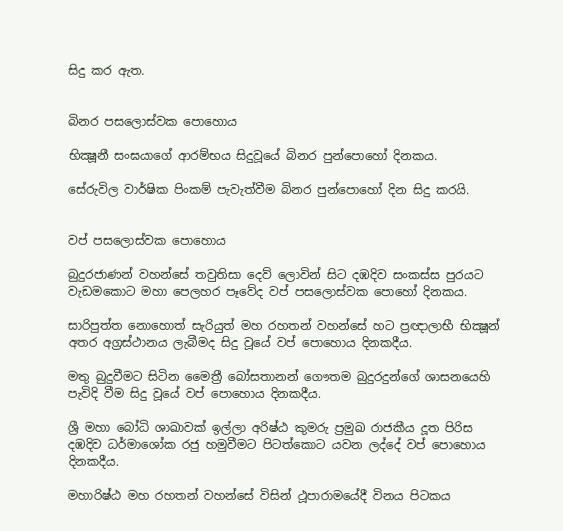සිදු කර ඇත.


බිනර පසලොස්වක පොහොය‍

භික්‍ෂූනී සංඝයාගේ ආරම්භය සිදුවූයේ බිනර පුන්පොහෝ දිනකය.

සේරුවිල වාර්ෂික පිංකම් පැවැත්වීම බිනර පුන්පොහෝ දින සිදු කරයි.


වප් පසලොස්වක පොහොය‍

බුදුරජාණන් වහන්සේ තවුතිසා දෙව් ලොවින් සිට දඹදිව සංකස්ස පුරයට වැඩමකොට මහා පෙලහර පෑවේද වප් පසලොස්වක පොහෝ දිනකය.

සාරිපුත්ත නොහොත් සැරියුත් මහ රහතන් වහන්සේ හට ප්‍රඥාලාභී භික්‍ෂූන් අතර අග්‍රස්ථානය ලැබීමද සිදු වූයේ වප් පොහොය දිනකදීය.

මතු බුදුවීමට සිටින මෛත්‍රී බෝසතානන් ගෞතම බුදුරදුන්ගේ ශාසනයෙහි පැවිදි වීම සිදු වූයේ වප් පොහොය දිනකදීය.

ශ්‍රී මහා බෝධි ශාඛාවක් ඉල්ලා අරිෂ්ඨ කුමරු ප්‍රමුඛ රාජකීය දූත පිරිස දඹදිව ධර්මාශෝක රජු හමුවීමට පිටත්කොට යවන ලද්දේ වප් පොහොය දිනකදීය.

මහාරිෂ්ඨ මහ රහතන් වහන්සේ විසින් ථූපාරාමයේදී විනය පිටකය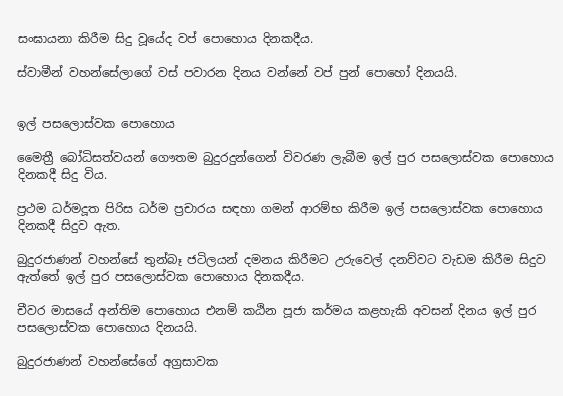සංඝායනා කිරීම සිදු වූයේද වප් පොහොය දිනකදීය.

ස්වාමීන් වහන්සේලාගේ වස් පවාරන දිනය වන්නේ වප් පුන් පොහෝ දිනයයි.


ඉල් පසලොස්වක පොහොය‍

මෛත්‍රී බෝධිසත්වයන් ‍ගෞතම බුදුරදුන්ගෙන් විවරණ ලැබීම ඉල් පුර පසලොස්වක පොහොය දිනකදී සිදු විය.

ප්‍රථම ධර්මදූත පිරිස ධර්ම ප්‍රචාරය සඳහා ගමන් ආරම්භ කිරීම ඉල් පසලොස්වක පොහොය දිනකදී සිදුව ඇත.

බුදුරජාණන් වහන්සේ තුන්බෑ ජටිලයන් දමනය කිරීමට උරුවෙල් දනව්වට වැඩම කිරීම සිදුව ඇත්තේ ඉල් පුර පසලොස්වක පොහොය දිනකදීය.

චීවර මාසයේ අන්තිම පොහොය එනම් කඨින පූජා කර්මය කළහැකි අවසන් දිනය ඉල් පුර පසලොස්වක පොහොය දිනයයි.

බුදුරජාණන් වහන්සේගේ අග්‍රසාවක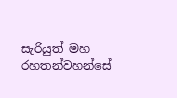සැරියුත් මහ රහතන්වහන්සේ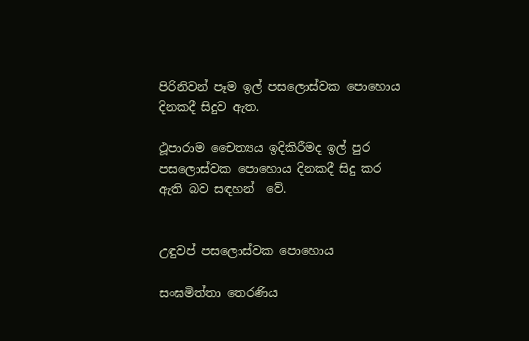පිරිනිවන් පෑම ඉල් පසලොස්වක පොහොය දිනකදී සිදුව ඇත.

ථූපාරාම චෛත්‍යය ඉදිකිරීමද ඉල් පුර පසලොස්වක පොහොය දිනකදී සිදු කර ඇති බව සඳහන්  වේ.


උඳුවප් පසලොස්වක පොහොය‍

සංඝමිත්තා තෙරණිය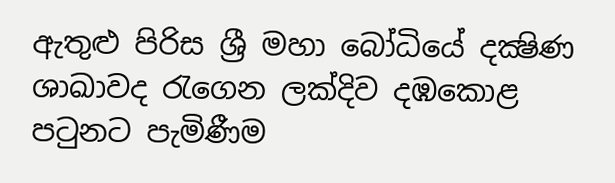ඇතුළු පිරිස ශ්‍රී මහා බෝධියේ දක්‍ෂිණ ශාඛාවද රැගෙන ලක්දිව දඹකොළ පටුනට පැමිණීම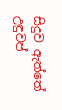සිදුව ඇත්තේ උඳුවප්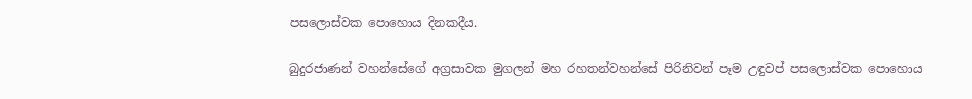පසලොස්වක පොහොය දිනකදීය.

බුදුරජාණන් වහන්සේගේ අග්‍රසාවක මුගලන් මහ රහතන්වහන්සේ පිරිනිවන් පෑම උඳුවප් පසලොස්වක පොහොය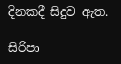දිනකදී සිදුව ඇත.

සිරිපා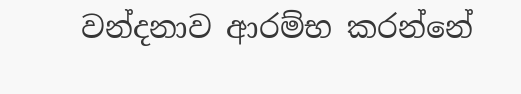වන්දනාව ආරම්භ කරන්නේ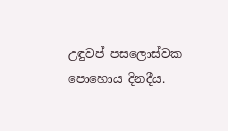උඳුවප් පසලොස්වක පොහොය දිනදීය.